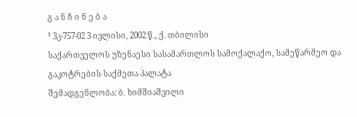გ ა ნ ჩ ი ნ ე ბ ა
¹ 3კ-757-02 3 ივლისი, 2002 წ., ქ. თბილისი
საქართველოს უზენაესი სასამართლოს სამოქალაქო, სამეწარმეო და გაკოტრების საქმეთა პალატა
შემადგენლობა: ბ. ხიმშიაშვილი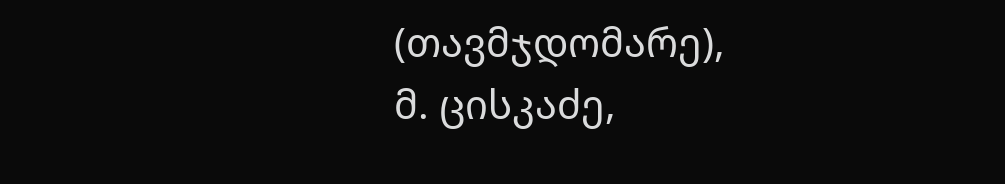(თავმჯდომარე),
მ. ცისკაძე,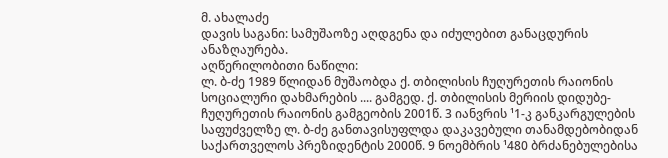მ. ახალაძე
დავის საგანი: სამუშაოზე აღდგენა და იძულებით განაცდურის ანაზღაურება.
აღწერილობითი ნაწილი:
ლ. ბ-ძე 1989 წლიდან მუშაობდა ქ. თბილისის ჩუღურეთის რაიონის სოციალური დახმარების .... გამგედ. ქ. თბილისის მერიის დიდუბე-ჩუღურეთის რაიონის გამგეობის 2001წ. 3 იანვრის ¹1-კ განკარგულების საფუძველზე ლ. ბ-ძე განთავისუფლდა დაკავებული თანამდებობიდან საქართველოს პრეზიდენტის 2000წ. 9 ნოემბრის ¹480 ბრძანებულებისა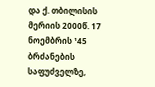და ქ. თბილისის მერიის 2000წ. 17 ნოემბრის ¹45 ბრძანების საფუძველზე,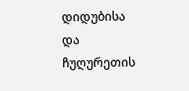დიდუბისა და ჩუღურეთის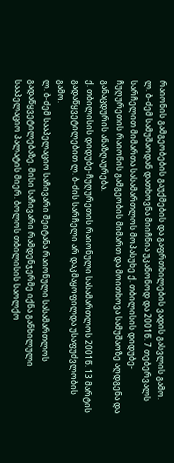რაიონის გამგეობების გაუქმების და გაფრთხილების ვადის გასვლის გამო.
ლ. ბ-ძემ სამუშაოდან დათხოვნა მიიჩნია უკანონოდ და 2001წ. 7 თებერვალს სარჩელით მიმართა სასამართლოს მოპასუხე ქ. თბილისის დიდუბე-ჩუღურეთის რაიონის გამგეობის მიმართ და მოითხოვა სამუშაოზე აღდგენა და განაცდურის ანაზღაურება.
ქ. თბილისის დიდუბე-ჩუღურეთის რაიონული სასამართლოს 2001წ. 13 მარტის გადაწყვეტილებით ლ. ბ-ძის სარჩელი არ დაკმაყოფილდა უსაფუძვლობის გამო.
ლ. ბ-ძემ სააპელაციო საჩივარი შეიტანა რაიონული სასამართლოს გადაწყვეტილებაზე. მისი საჩივარი რამდენჯერმე იქნა განხილული სააპელაციო პალატის მიერ. ბოლოს თბილისის საოლქო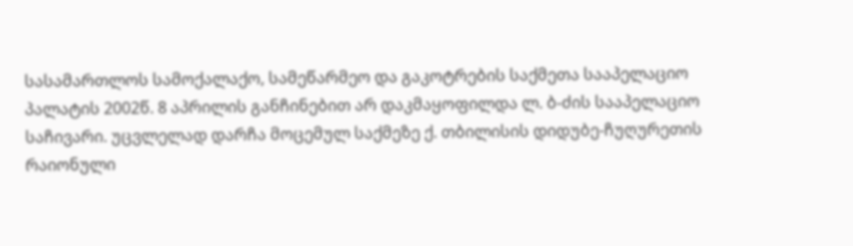სასამართლოს სამოქალაქო, სამეწარმეო და გაკოტრების საქმეთა სააპელაციო პალატის 2002წ. 8 აპრილის განჩინებით არ დაკმაყოფილდა ლ. ბ-ძის სააპელაციო საჩივარი. უცვლელად დარჩა მოცემულ საქმეზე ქ. თბილისის დიდუბე-ჩუღურეთის რაიონული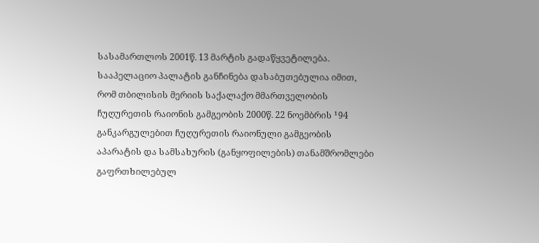სასამართლოს 2001წ. 13 მარტის გადაწყვეტილება. სააპელაციო პალატის განჩინება დასაბუთებულია იმით, რომ თბილისის მერიის საქალაქო მმართველობის ჩუღურეთის რაიონის გამგეობის 2000წ. 22 ნოემბრის ¹94 განკარგულებით ჩუღურეთის რაიონული გამგეობის აპარატის და სამსახურის (განყოფილების) თანამშრომლები გაფრთხილებულ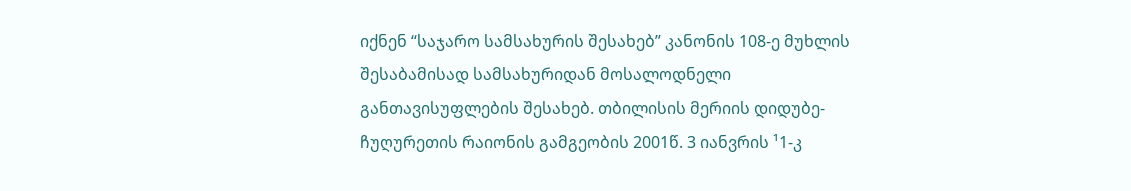იქნენ “საჯარო სამსახურის შესახებ” კანონის 108-ე მუხლის შესაბამისად სამსახურიდან მოსალოდნელი განთავისუფლების შესახებ. თბილისის მერიის დიდუბე-ჩუღურეთის რაიონის გამგეობის 2001წ. 3 იანვრის ¹1-კ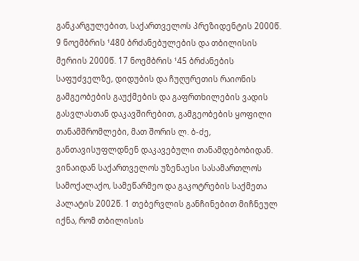განკარგულებით, საქართველოს პრეზიდენტის 2000წ. 9 ნოემბრის ¹480 ბრძანებულების და თბილისის მერიის 2000წ. 17 ნოემბრის ¹45 ბრძანების საფუძველზე, დიდუბის და ჩუღურეთის რაიონის გამგეობების გაუქმების და გაფრთხილების ვადის გასვლასთან დაკავშირებით, გამგეობების ყოფილი თანამშრომლები, მათ შორის ლ. ბ-ძე, განთავისუფლდნენ დაკავებული თანამდებობიდან.
ვინაიდან საქართველოს უზენაესი სასამართლოს სამოქალაქო, სამეწარმეო და გაკოტრების საქმეთა პალატის 2002წ. 1 თებერვლის განჩინებით მიჩნეულ იქნა, რომ თბილისის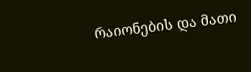რაიონების და მათი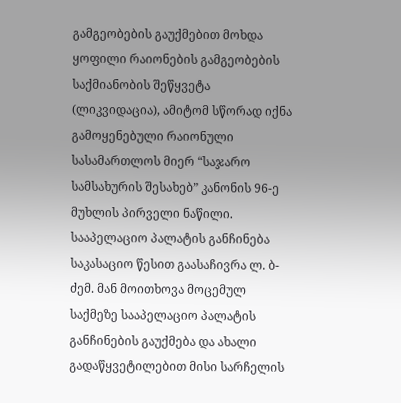გამგეობების გაუქმებით მოხდა ყოფილი რაიონების გამგეობების საქმიანობის შეწყვეტა (ლიკვიდაცია), ამიტომ სწორად იქნა გამოყენებული რაიონული სასამართლოს მიერ “საჯარო სამსახურის შესახებ” კანონის 96-ე მუხლის პირველი ნაწილი.
სააპელაციო პალატის განჩინება საკასაციო წესით გაასაჩივრა ლ. ბ-ძემ. მან მოითხოვა მოცემულ საქმეზე სააპელაციო პალატის განჩინების გაუქმება და ახალი გადაწყვეტილებით მისი სარჩელის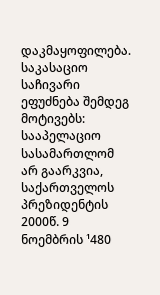დაკმაყოფილება. საკასაციო საჩივარი ეფუძნება შემდეგ მოტივებს: სააპელაციო სასამართლომ არ გაარკვია, საქართველოს პრეზიდენტის 2000წ. 9 ნოემბრის ¹480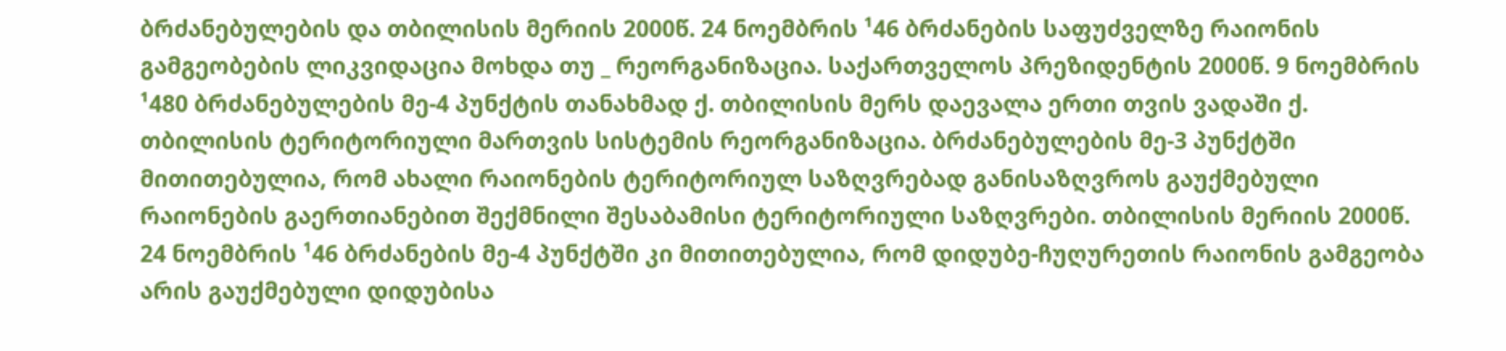ბრძანებულების და თბილისის მერიის 2000წ. 24 ნოემბრის ¹46 ბრძანების საფუძველზე რაიონის გამგეობების ლიკვიდაცია მოხდა თუ _ რეორგანიზაცია. საქართველოს პრეზიდენტის 2000წ. 9 ნოემბრის ¹480 ბრძანებულების მე-4 პუნქტის თანახმად ქ. თბილისის მერს დაევალა ერთი თვის ვადაში ქ. თბილისის ტერიტორიული მართვის სისტემის რეორგანიზაცია. ბრძანებულების მე-3 პუნქტში მითითებულია, რომ ახალი რაიონების ტერიტორიულ საზღვრებად განისაზღვროს გაუქმებული რაიონების გაერთიანებით შექმნილი შესაბამისი ტერიტორიული საზღვრები. თბილისის მერიის 2000წ. 24 ნოემბრის ¹46 ბრძანების მე-4 პუნქტში კი მითითებულია, რომ დიდუბე-ჩუღურეთის რაიონის გამგეობა არის გაუქმებული დიდუბისა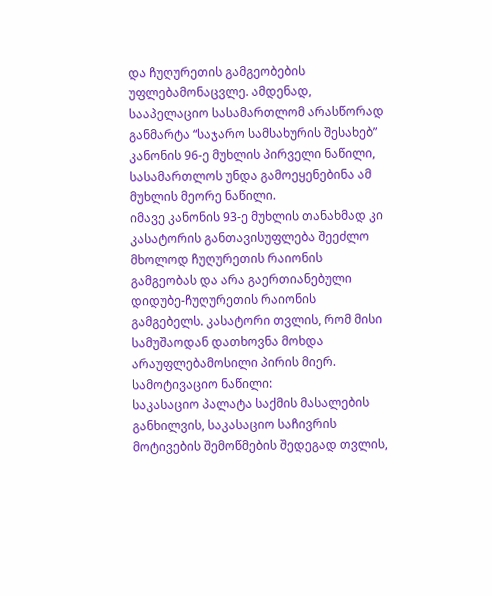და ჩუღურეთის გამგეობების უფლებამონაცვლე. ამდენად, სააპელაციო სასამართლომ არასწორად განმარტა “საჯარო სამსახურის შესახებ” კანონის 96-ე მუხლის პირველი ნაწილი, სასამართლოს უნდა გამოეყენებინა ამ მუხლის მეორე ნაწილი.
იმავე კანონის 93-ე მუხლის თანახმად კი კასატორის განთავისუფლება შეეძლო მხოლოდ ჩუღურეთის რაიონის გამგეობას და არა გაერთიანებული დიდუბე-ჩუღურეთის რაიონის გამგებელს. კასატორი თვლის, რომ მისი სამუშაოდან დათხოვნა მოხდა არაუფლებამოსილი პირის მიერ.
სამოტივაციო ნაწილი:
საკასაციო პალატა საქმის მასალების განხილვის, საკასაციო საჩივრის მოტივების შემოწმების შედეგად თვლის,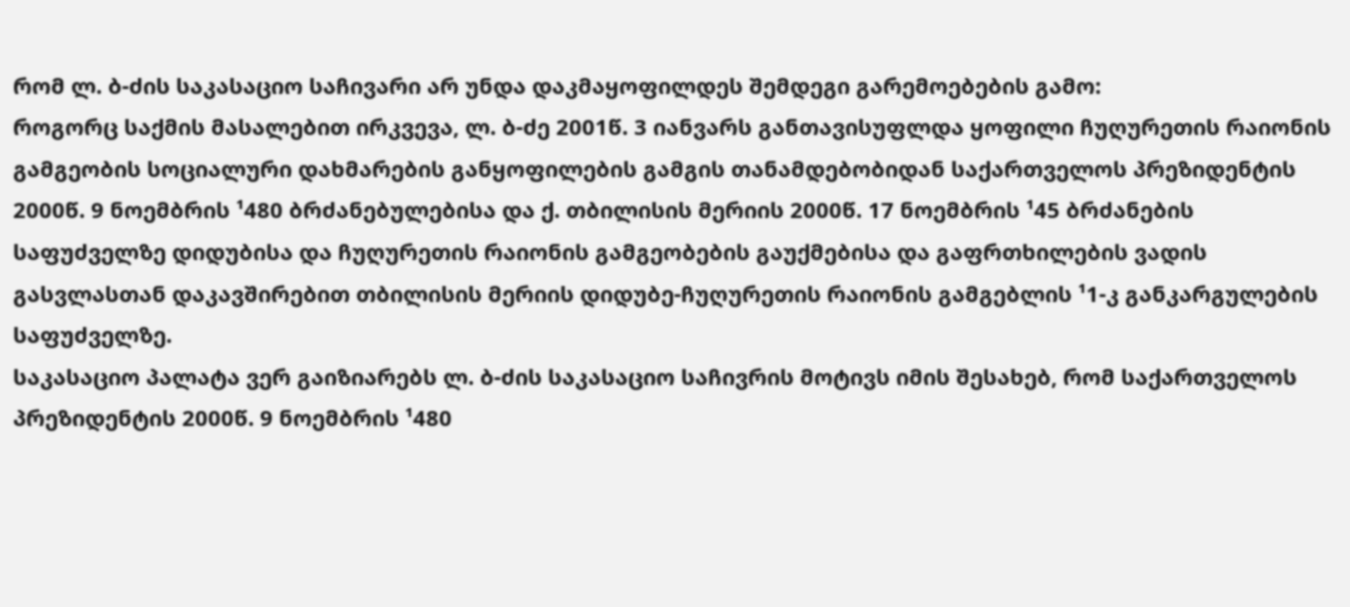რომ ლ. ბ-ძის საკასაციო საჩივარი არ უნდა დაკმაყოფილდეს შემდეგი გარემოებების გამო:
როგორც საქმის მასალებით ირკვევა, ლ. ბ-ძე 2001წ. 3 იანვარს განთავისუფლდა ყოფილი ჩუღურეთის რაიონის გამგეობის სოციალური დახმარების განყოფილების გამგის თანამდებობიდან საქართველოს პრეზიდენტის 2000წ. 9 ნოემბრის ¹480 ბრძანებულებისა და ქ. თბილისის მერიის 2000წ. 17 ნოემბრის ¹45 ბრძანების საფუძველზე დიდუბისა და ჩუღურეთის რაიონის გამგეობების გაუქმებისა და გაფრთხილების ვადის გასვლასთან დაკავშირებით თბილისის მერიის დიდუბე-ჩუღურეთის რაიონის გამგებლის ¹1-კ განკარგულების საფუძველზე.
საკასაციო პალატა ვერ გაიზიარებს ლ. ბ-ძის საკასაციო საჩივრის მოტივს იმის შესახებ, რომ საქართველოს პრეზიდენტის 2000წ. 9 ნოემბრის ¹480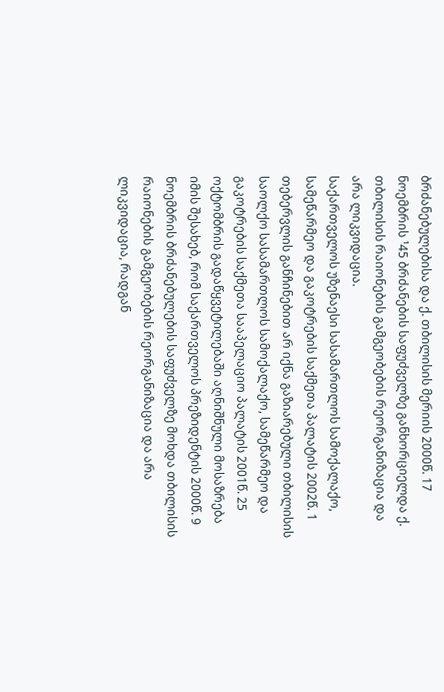ბრძანებულებისა და ქ. თბილისის მერიის 2000წ. 17 ნოემბრის ¹45 ბრძანების საფუძველზე განხორციელდა ქ. თბილისის რაიონების გამგეობების რეორგანიზაცია და არა ლიკვიდაცია.
საქართველოს უზენაესი სასამართლოს სამოქალაქო, სამეწარმეო და გაკოტრების საქმეთა პალატის 2002წ. 1 თებერვლის განჩინებით არ იქნა გაზიარებული თბილისის საოლქო სასამართლოს სამოქალაქო, სამეწარმეო და გაკოტრების საქმეთა სააპელაციო პალატის 2001წ. 25 ოქტომბრის გადაწყვეტილებაში აღნიშნული მოსაზრება იმის შესახებ, რომ საქართველოს პრეზიდენტის 2000წ. 9 ნოემბრის ბრძანებულების საფუძველზე მოხდა თბილისის რაიონების გამგეობების რეორგანიზაცია და არა ლიკვიდაცია, რადგან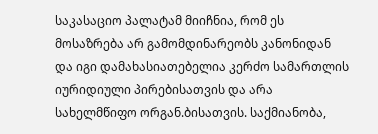საკასაციო პალატამ მიიჩნია, რომ ეს მოსაზრება არ გამომდინარეობს კანონიდან და იგი დამახასიათებელია კერძო სამართლის იურიდიული პირებისათვის და არა სახელმწიფო ორგან.ბისათვის. საქმიანობა,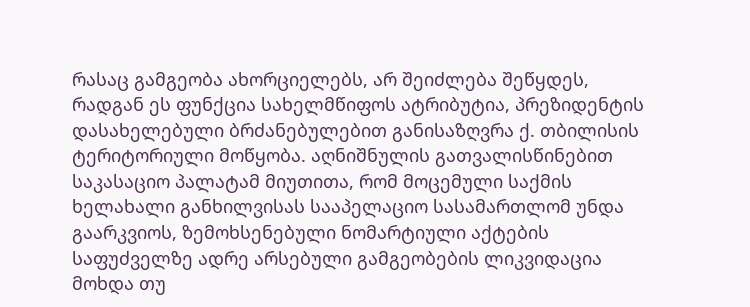რასაც გამგეობა ახორციელებს, არ შეიძლება შეწყდეს, რადგან ეს ფუნქცია სახელმწიფოს ატრიბუტია, პრეზიდენტის დასახელებული ბრძანებულებით განისაზღვრა ქ. თბილისის ტერიტორიული მოწყობა. აღნიშნულის გათვალისწინებით საკასაციო პალატამ მიუთითა, რომ მოცემული საქმის ხელახალი განხილვისას სააპელაციო სასამართლომ უნდა გაარკვიოს, ზემოხსენებული ნომარტიული აქტების საფუძველზე ადრე არსებული გამგეობების ლიკვიდაცია მოხდა თუ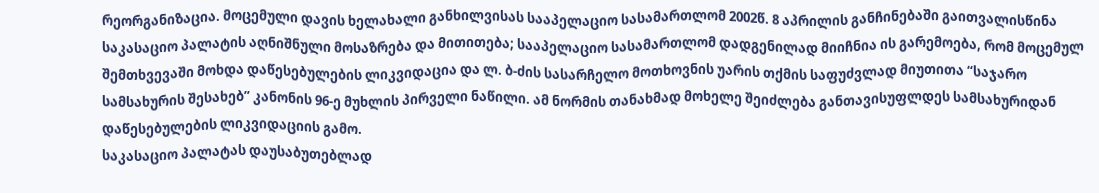რეორგანიზაცია. მოცემული დავის ხელახალი განხილვისას სააპელაციო სასამართლომ 2002წ. 8 აპრილის განჩინებაში გაითვალისწინა საკასაციო პალატის აღნიშნული მოსაზრება და მითითება; სააპელაციო სასამართლომ დადგენილად მიიჩნია ის გარემოება, რომ მოცემულ შემთხვევაში მოხდა დაწესებულების ლიკვიდაცია და ლ. ბ-ძის სასარჩელო მოთხოვნის უარის თქმის საფუძვლად მიუთითა “საჯარო სამსახურის შესახებ” კანონის 96-ე მუხლის პირველი ნაწილი. ამ ნორმის თანახმად მოხელე შეიძლება განთავისუფლდეს სამსახურიდან დაწესებულების ლიკვიდაციის გამო.
საკასაციო პალატას დაუსაბუთებლად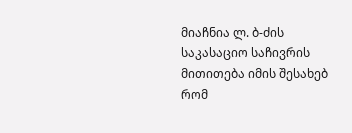მიაჩნია ლ. ბ-ძის საკასაციო საჩივრის მითითება იმის შესახებ რომ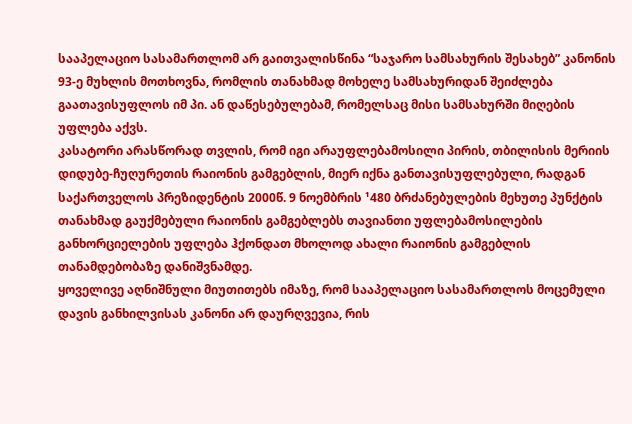სააპელაციო სასამართლომ არ გაითვალისწინა “საჯარო სამსახურის შესახებ” კანონის 93-ე მუხლის მოთხოვნა, რომლის თანახმად მოხელე სამსახურიდან შეიძლება გაათავისუფლოს იმ პი. ან დაწესებულებამ, რომელსაც მისი სამსახურში მიღების უფლება აქვს.
კასატორი არასწორად თვლის, რომ იგი არაუფლებამოსილი პირის, თბილისის მერიის დიდუბე-ჩუღურეთის რაიონის გამგებლის, მიერ იქნა განთავისუფლებული, რადგან საქართველოს პრეზიდენტის 2000წ. 9 ნოემბრის ¹480 ბრძანებულების მეხუთე პუნქტის თანახმად გაუქმებული რაიონის გამგებლებს თავიანთი უფლებამოსილების განხორციელების უფლება ჰქონდათ მხოლოდ ახალი რაიონის გამგებლის თანამდებობაზე დანიშვნამდე.
ყოველივე აღნიშნული მიუთითებს იმაზე, რომ სააპელაციო სასამართლოს მოცემული დავის განხილვისას კანონი არ დაურღვევია, რის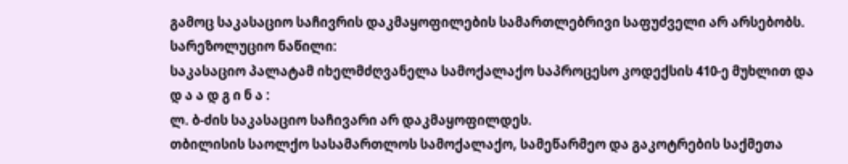გამოც საკასაციო საჩივრის დაკმაყოფილების სამართლებრივი საფუძველი არ არსებობს.
სარეზოლუციო ნაწილი:
საკასაციო პალატამ იხელმძღვანელა სამოქალაქო საპროცესო კოდექსის 410-ე მუხლით და
დ ა ა დ გ ი ნ ა :
ლ. ბ-ძის საკასაციო საჩივარი არ დაკმაყოფილდეს.
თბილისის საოლქო სასამართლოს სამოქალაქო, სამეწარმეო და გაკოტრების საქმეთა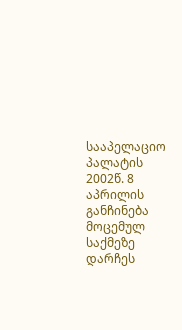სააპელაციო პალატის 2002წ. 8 აპრილის განჩინება მოცემულ საქმეზე დარჩეს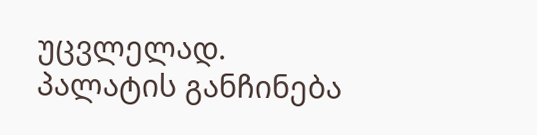უცვლელად.
პალატის განჩინება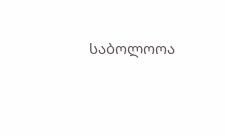საბოლოოა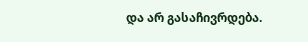და არ გასაჩივრდება.